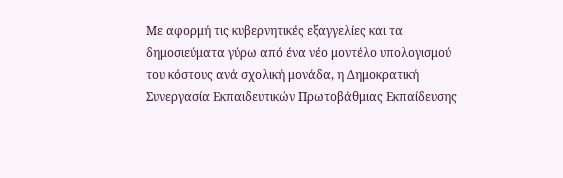Με αφορμή τις κυβερνητικές εξαγγελίες και τα δημοσιεύματα γύρω από ένα νέο μοντέλο υπολογισμού του κόστους ανά σχολική μονάδα, η Δημοκρατική Συνεργασία Εκπαιδευτικών Πρωτοβάθμιας Εκπαίδευσης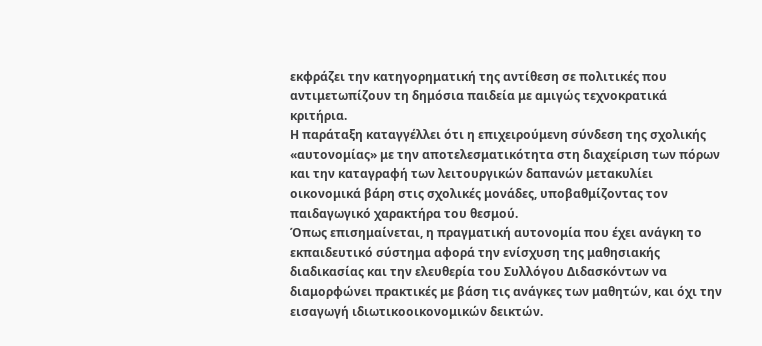εκφράζει την κατηγορηματική της αντίθεση σε πολιτικές που αντιμετωπίζουν τη δημόσια παιδεία με αμιγώς τεχνοκρατικά κριτήρια.
Η παράταξη καταγγέλλει ότι η επιχειρούμενη σύνδεση της σχολικής «αυτονομίας» με την αποτελεσματικότητα στη διαχείριση των πόρων και την καταγραφή των λειτουργικών δαπανών μετακυλίει οικονομικά βάρη στις σχολικές μονάδες, υποβαθμίζοντας τον παιδαγωγικό χαρακτήρα του θεσμού.
Όπως επισημαίνεται, η πραγματική αυτονομία που έχει ανάγκη το εκπαιδευτικό σύστημα αφορά την ενίσχυση της μαθησιακής διαδικασίας και την ελευθερία του Συλλόγου Διδασκόντων να διαμορφώνει πρακτικές με βάση τις ανάγκες των μαθητών, και όχι την εισαγωγή ιδιωτικοοικονομικών δεικτών.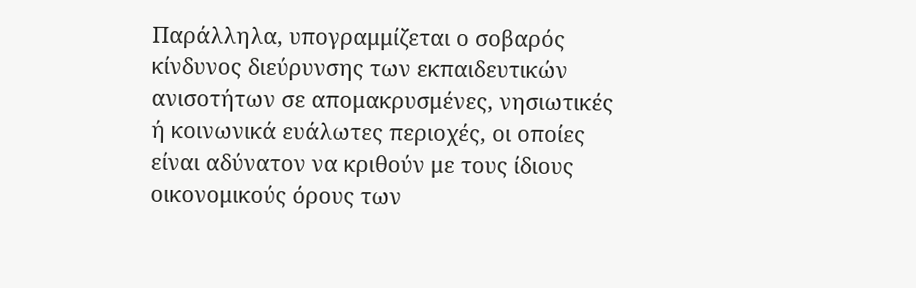Παράλληλα, υπογραμμίζεται ο σοβαρός κίνδυνος διεύρυνσης των εκπαιδευτικών ανισοτήτων σε απομακρυσμένες, νησιωτικές ή κοινωνικά ευάλωτες περιοχές, οι οποίες είναι αδύνατον να κριθούν με τους ίδιους οικονομικούς όρους των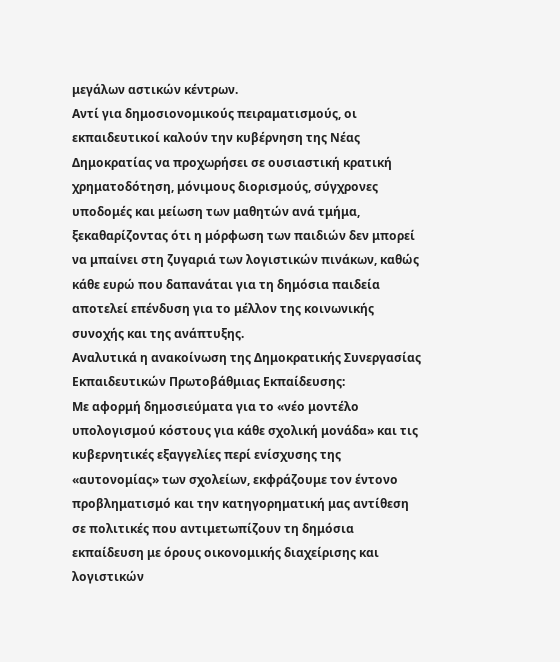μεγάλων αστικών κέντρων.
Αντί για δημοσιονομικούς πειραματισμούς, οι εκπαιδευτικοί καλούν την κυβέρνηση της Νέας Δημοκρατίας να προχωρήσει σε ουσιαστική κρατική χρηματοδότηση, μόνιμους διορισμούς, σύγχρονες υποδομές και μείωση των μαθητών ανά τμήμα, ξεκαθαρίζοντας ότι η μόρφωση των παιδιών δεν μπορεί να μπαίνει στη ζυγαριά των λογιστικών πινάκων, καθώς κάθε ευρώ που δαπανάται για τη δημόσια παιδεία αποτελεί επένδυση για το μέλλον της κοινωνικής συνοχής και της ανάπτυξης.
Αναλυτικά η ανακοίνωση της Δημοκρατικής Συνεργασίας Εκπαιδευτικών Πρωτοβάθμιας Εκπαίδευσης:
Με αφορμή δημοσιεύματα για το «νέο μοντέλο υπολογισμού κόστους για κάθε σχολική μονάδα» και τις κυβερνητικές εξαγγελίες περί ενίσχυσης της «αυτονομίας» των σχολείων, εκφράζουμε τον έντονο προβληματισμό και την κατηγορηματική μας αντίθεση σε πολιτικές που αντιμετωπίζουν τη δημόσια εκπαίδευση με όρους οικονομικής διαχείρισης και λογιστικών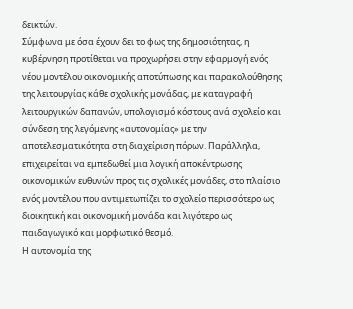δεικτών.
Σύμφωνα με όσα έχουν δει το φως της δημοσιότητας, η κυβέρνηση προτίθεται να προχωρήσει στην εφαρμογή ενός νέου μοντέλου οικονομικής αποτύπωσης και παρακολούθησης της λειτουργίας κάθε σχολικής μονάδας, με καταγραφή λειτουργικών δαπανών, υπολογισμό κόστους ανά σχολείο και σύνδεση της λεγόμενης «αυτονομίας» με την αποτελεσματικότητα στη διαχείριση πόρων. Παράλληλα, επιχειρείται να εμπεδωθεί μια λογική αποκέντρωσης οικονομικών ευθυνών προς τις σχολικές μονάδες, στο πλαίσιο ενός μοντέλου που αντιμετωπίζει το σχολείο περισσότερο ως διοικητική και οικονομική μονάδα και λιγότερο ως παιδαγωγικό και μορφωτικό θεσμό.
Η αυτονομία της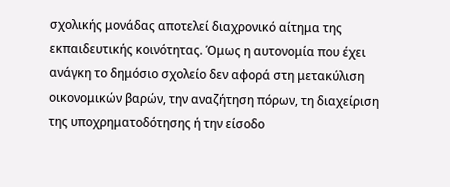σχολικής μονάδας αποτελεί διαχρονικό αίτημα της εκπαιδευτικής κοινότητας. Όμως η αυτονομία που έχει ανάγκη το δημόσιο σχολείο δεν αφορά στη μετακύλιση οικονομικών βαρών, την αναζήτηση πόρων, τη διαχείριση της υποχρηματοδότησης ή την είσοδο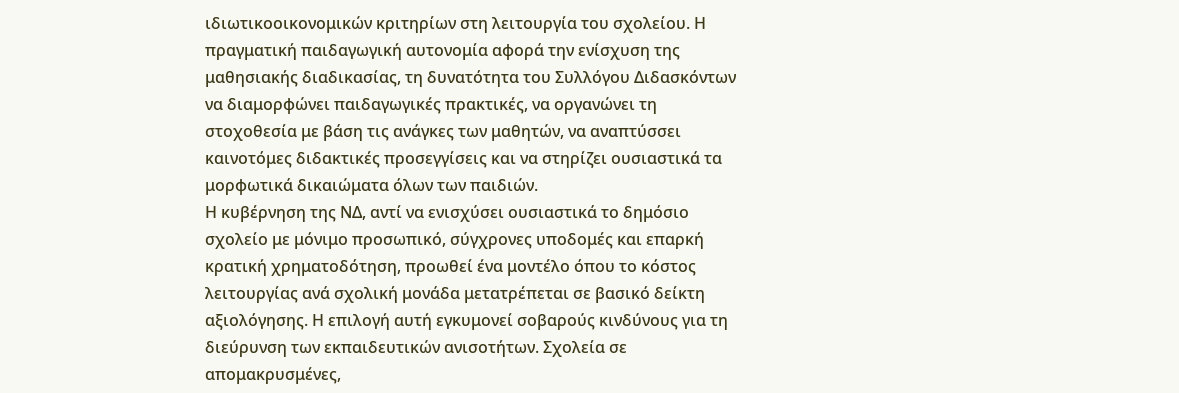ιδιωτικοοικονομικών κριτηρίων στη λειτουργία του σχολείου. Η πραγματική παιδαγωγική αυτονομία αφορά την ενίσχυση της μαθησιακής διαδικασίας, τη δυνατότητα του Συλλόγου Διδασκόντων να διαμορφώνει παιδαγωγικές πρακτικές, να οργανώνει τη στοχοθεσία με βάση τις ανάγκες των μαθητών, να αναπτύσσει καινοτόμες διδακτικές προσεγγίσεις και να στηρίζει ουσιαστικά τα μορφωτικά δικαιώματα όλων των παιδιών.
Η κυβέρνηση της ΝΔ, αντί να ενισχύσει ουσιαστικά το δημόσιο σχολείο με μόνιμο προσωπικό, σύγχρονες υποδομές και επαρκή κρατική χρηματοδότηση, προωθεί ένα μοντέλο όπου το κόστος λειτουργίας ανά σχολική μονάδα μετατρέπεται σε βασικό δείκτη αξιολόγησης. Η επιλογή αυτή εγκυμονεί σοβαρούς κινδύνους για τη διεύρυνση των εκπαιδευτικών ανισοτήτων. Σχολεία σε απομακρυσμένες,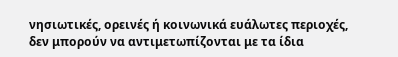νησιωτικές, ορεινές ή κοινωνικά ευάλωτες περιοχές, δεν μπορούν να αντιμετωπίζονται με τα ίδια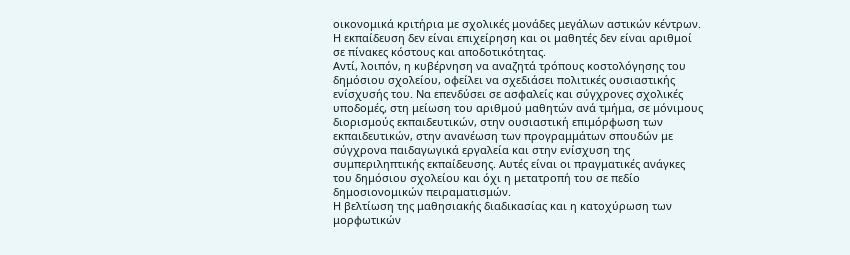οικονομικά κριτήρια με σχολικές μονάδες μεγάλων αστικών κέντρων. Η εκπαίδευση δεν είναι επιχείρηση και οι μαθητές δεν είναι αριθμοί σε πίνακες κόστους και αποδοτικότητας.
Αντί, λοιπόν, η κυβέρνηση να αναζητά τρόπους κοστολόγησης του δημόσιου σχολείου, οφείλει να σχεδιάσει πολιτικές ουσιαστικής ενίσχυσής του. Να επενδύσει σε ασφαλείς και σύγχρονες σχολικές υποδομές, στη μείωση του αριθμού μαθητών ανά τμήμα, σε μόνιμους διορισμούς εκπαιδευτικών, στην ουσιαστική επιμόρφωση των εκπαιδευτικών, στην ανανέωση των προγραμμάτων σπουδών με σύγχρονα παιδαγωγικά εργαλεία και στην ενίσχυση της συμπεριληπτικής εκπαίδευσης. Αυτές είναι οι πραγματικές ανάγκες του δημόσιου σχολείου και όχι η μετατροπή του σε πεδίο δημοσιονομικών πειραματισμών.
Η βελτίωση της μαθησιακής διαδικασίας και η κατοχύρωση των μορφωτικών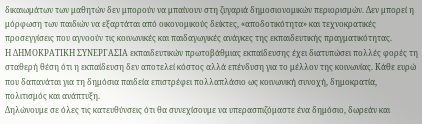δικαιωμάτων των μαθητών δεν μπορούν να μπαίνουν στη ζυγαριά δημοσιονομικών περιορισμών. Δεν μπορεί η μόρφωση των παιδιών να εξαρτάται από οικονομικούς δείκτες, «αποδοτικότητα» και τεχνοκρατικές προσεγγίσεις που αγνοούν τις κοινωνικές και παιδαγωγικές ανάγκες της εκπαιδευτικής πραγματικότητας.
Η ΔΗΜΟΚΡΑΤΙΚΗ ΣΥΝΕΡΓΑΣΙΑ εκπαιδευτικών πρωτοβάθμιας εκπαίδευσης έχει διατυπώσει πολλές φορές τη σταθερή θέση ότι η εκπαίδευση δεν αποτελεί κόστος αλλά επένδυση για το μέλλον της κοινωνίας. Κάθε ευρώ που δαπανάται για τη δημόσια παιδεία επιστρέφει πολλαπλάσιο ως κοινωνική συνοχή, δημοκρατία, πολιτισμός και ανάπτυξη.
Δηλώνουμε σε όλες τις κατευθύνσεις ότι θα συνεχίσουμε να υπερασπιζόμαστε ένα δημόσιο, δωρεάν και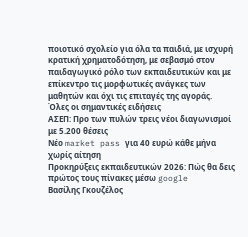ποιοτικό σχολείο για όλα τα παιδιά, με ισχυρή κρατική χρηματοδότηση, με σεβασμό στον παιδαγωγικό ρόλο των εκπαιδευτικών και με επίκεντρο τις μορφωτικές ανάγκες των μαθητών και όχι τις επιταγές της αγοράς.
Όλες οι σημαντικές ειδήσεις
ΑΣΕΠ: Προ των πυλών τρεις νέοι διαγωνισμοί με 5.200 θέσεις
Νέο market pass για 40 ευρώ κάθε μήνα χωρίς αίτηση
Προκηρύξεις εκπαιδευτικών 2026: Πώς θα δεις πρώτος τους πίνακες μέσω google
Βασίλης Γκουζέλος